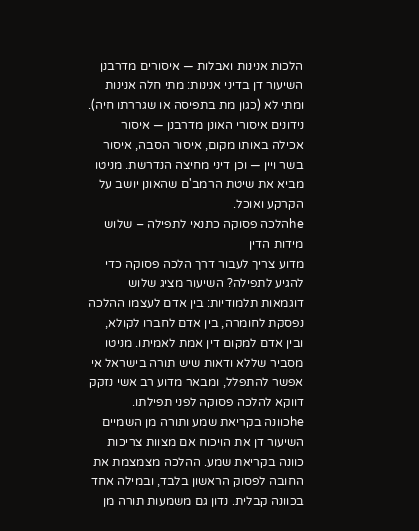הלכות אנינות ואבלות — איסורים מדרבנן
השיעור דן בדיני אנינות: מתי חלה אנינות ומתי לא (כגון מת בתפיסה או שגררתו חיה). נידונים איסורי האונן מדרבנן — איסור אכילה באותו מקום, איסור הסבה, איסור בשר ויין — וכן דיני מחיצה הנדרשת. מניטו מביא את שיטת הרמב'ם שהאונן יושב על הקרקע ואוכל.
heהלכה פסוקה כתנאי לתפילה – שלוש מידות הדין
מדוע צריך לעבור דרך הלכה פסוקה כדי להגיע לתפילה? השיעור מציג שלוש דוגמאות תלמודיות: בין אדם לעצמו ההלכה נפסקת לחומרה, בין אדם לחברו לקולא, ובין אדם למקום דין אמת לאמיתו. מניטו מסביר שללא ודאות שיש תורה בישראל אי אפשר להתפלל, ומבאר מדוע רב אשי נזקק דווקא להלכה פסוקה לפני תפילתו.
heכוונה בקריאת שמע ותורה מן השמיים
השיעור דן את הויכוח אם מצוות צריכות כוונה בקריאת שמע. ההלכה מצמצמת את החובה לפסוק הראשון בלבד, ובמילה אחד בכוונה קבלית. נדון גם משמעות תורה מן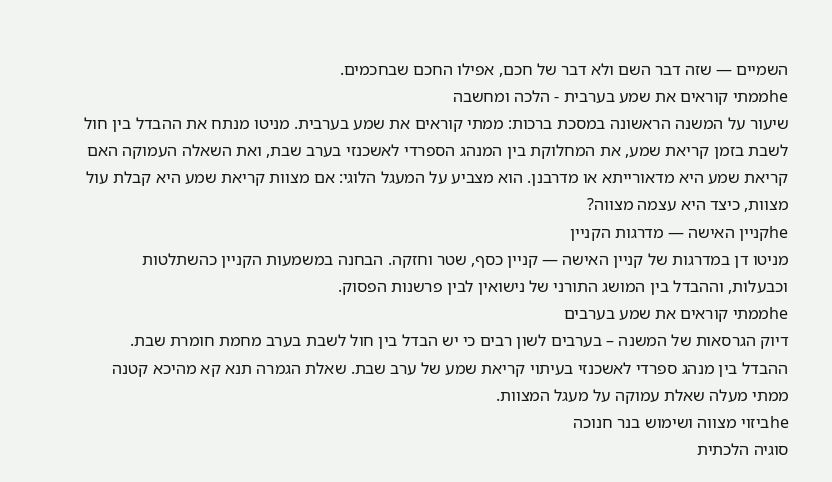השמיים — שזה דבר השם ולא דבר של חכם, אפילו החכם שבחכמים.
heממתי קוראים את שמע בערבית - הלכה ומחשבה
שיעור על המשנה הראשונה במסכת ברכות: ממתי קוראים את שמע בערבית. מניטו מנתח את ההבדל בין חול לשבת בזמן קריאת שמע, את המחלוקת בין המנהג הספרדי לאשכנזי בערב שבת, ואת השאלה העמוקה האם קריאת שמע היא מדאורייתא או מדרבנן. הוא מצביע על המעגל הלוגי: אם מצוות קריאת שמע היא קבלת עול מצוות, כיצד היא עצמה מצווה?
heקניין האישה — מדרגות הקניין
מניטו דן במדרגות של קניין האישה — קניין כסף, שטר וחזקה. הבחנה במשמעות הקניין כהשתלטות וכבעלות, וההבדל בין המושג התורני של נישואין לבין פרשנות הפסוק.
heממתי קוראים את שמע בערבים
דיוק הגרסאות של המשנה – בערבים לשון רבים כי יש הבדל בין חול לשבת בערב מחמת חומרת שבת. ההבדל בין מנהג ספרדי לאשכנזי בעיתוי קריאת שמע של ערב שבת. שאלת הגמרה תנא קא מהיכא קטנה ממתי מעלה שאלת עמוקה על מעגל המצוות.
heביזוי מצווה ושימוש בנר חנוכה
סוגיה הלכתית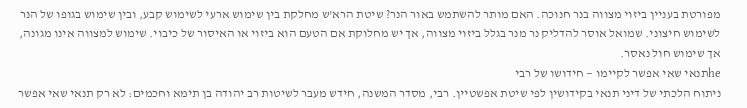מפורטת בעניין ביזוי מצווה בנר חנוכה. האם מותר להשתמש באור הנר? שיטת הרא'ש מחלקת בין שימוש ארעי לשימוש קבע, ובין שימוש בגופו של הנר לשימוש חיצוני. שמואל אוסר להדליק נר מנר בגלל ביזוי מצווה, אך יש מחלוקת אם הטעם הוא ביזוי או האיסור של כיבוי. שימוש למצווה אינו מגונה, אך שימוש חול נאסר.
heתנאי שאי אפשר לקיימו — חידושו של רבי
ניתוח הלכתי של דיני תנאי בקידושין לפי שיטת אפשטיין. רבי, מסדר המשנה, חידש מעבר לשיטות רב יהודה בן תימא וחכמים: לא רק תנאי שאי אפשר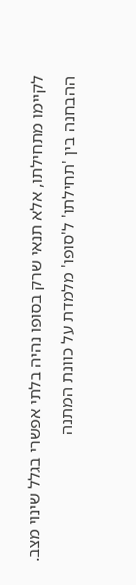לקיימו מתחילתו, אלא תנאי שרק בסופו נהיה בלתי אפשרי בגלל שינוי מצב. ההבחנה בין 'תחילתו' ל'סופו' מלמדת על כוונת המתנה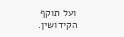ועל תוקף הקידושין.